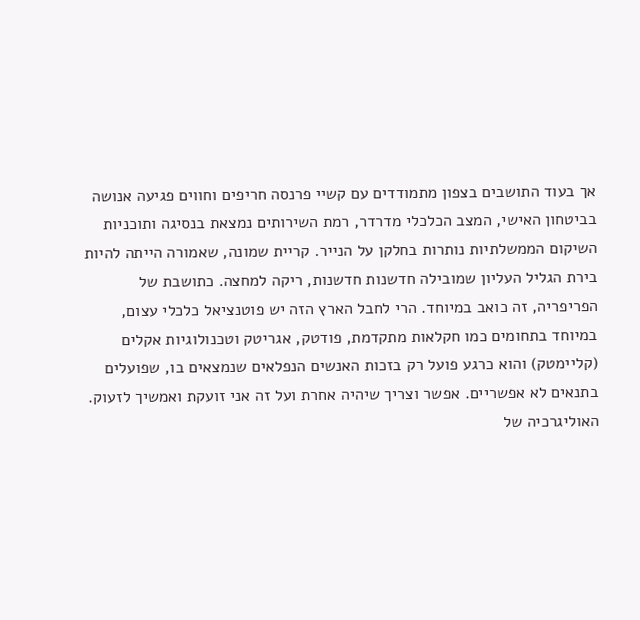אך בעוד התושבים בצפון מתמודדים עם קשיי פרנסה חריפים וחווים פגיעה אנושה בביטחון האישי, המצב הכלכלי מדרדר, רמת השירותים נמצאת בנסיגה ותוכניות השיקום הממשלתיות נותרות בחלקן על הנייר. קריית שמונה, שאמורה הייתה להיות בירת הגליל העליון שמובילה חדשנות חדשנות, ריקה למחצה. כתושבת של הפריפריה, זה כואב במיוחד. הרי לחבל הארץ הזה יש פוטנציאל כלכלי עצום, במיוחד בתחומים כמו חקלאות מתקדמת, פודטק, אגריטק וטכנולוגיות אקלים (קליימטק) והוא כרגע פועל רק בזכות האנשים הנפלאים שנמצאים בו, שפועלים בתנאים לא אפשריים. אפשר וצריך שיהיה אחרת ועל זה אני זועקת ואמשיך לזעוק. האוליגרכיה של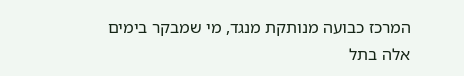המרכז כבועה מנותקת מנגד, מי שמבקר בימים אלה בתל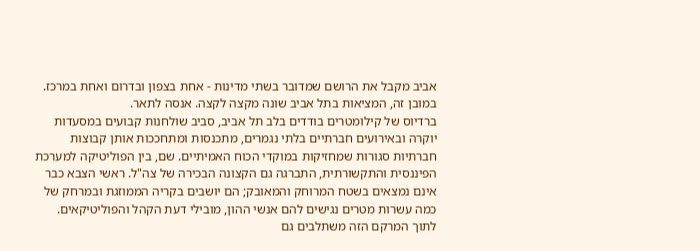אביב מקבל את הרושם שמדובר בשתי מדינות - אחת בצפון ובדרום ואחת במרכז. במובן זה, המציאות בתל אביב שונה מקצה לקצה. אנסה לתאר.
ברדיוס של קילומטרים בודדים בלב תל אביב, סביב שולחנות קבועים במסעדות יוקרה ובאירועים חברתיים בלתי נגמרים, מתכנסות ומתחככות אותן קבוצות חברתיות סגורות שמחזיקות במוקדי הכוח האמיתיים. שם, בין הפוליטיקה למערכת הפיננסית והתקשורתית, התברגה גם הקצונה הבכירה של צה"ל. ראשי הצבא כבר אינם נמצאים בשטח המרוחק והמאובק; הם יושבים בקריה הממוזגת ובמרחק של כמה עשרות מטרים נגישים להם אנשי ההון, מובילי דעת הקהל והפוליטיקאים. לתוך המרקם הזה משתלבים גם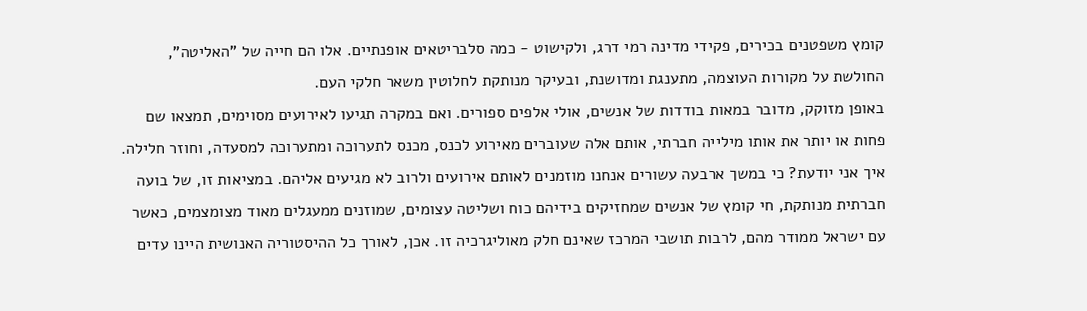קומץ משפטנים בכירים, פקידי מדינה רמי דרג, ולקישוט - כמה סלבריטאים אופנתיים. אלו הם חייה של "האליטה", החולשת על מקורות העוצמה, מתענגת ומדושנת, ובעיקר מנותקת לחלוטין משאר חלקי העם.
באופן מזוקק, מדובר במאות בודדות של אנשים, אולי אלפים ספורים. ואם במקרה תגיעו לאירועים מסוימים, תמצאו שם פחות או יותר את אותו מילייה חברתי, אותם אלה שעוברים מאירוע לכנס, מכנס לתערוכה ומתערוכה למסעדה, וחוזר חלילה. איך אני יודעת? כי במשך ארבעה עשורים אנחנו מוזמנים לאותם אירועים ולרוב לא מגיעים אליהם. במציאות זו, של בועה חברתית מנותקת, חי קומץ של אנשים שמחזיקים בידיהם כוח ושליטה עצומים, שמוזנים ממעגלים מאוד מצומצמים, כאשר עם ישראל ממודר מהם, לרבות תושבי המרכז שאינם חלק מאוליגרכיה זו. אכן, לאורך כל ההיסטוריה האנושית היינו עדים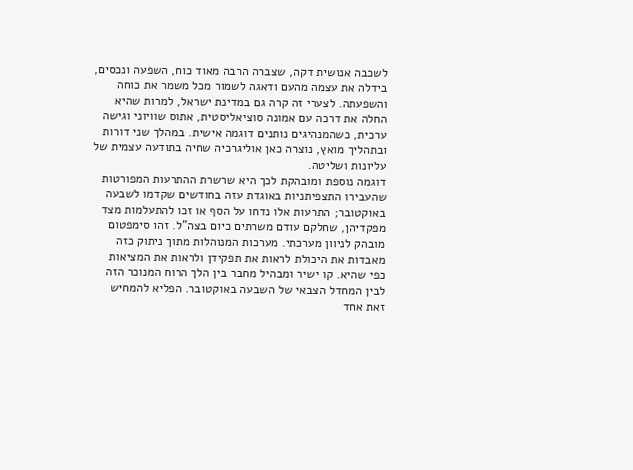לשכבה אנושית דקה, שצברה הרבה מאוד כוח, השפעה ונכסים, בידלה את עצמה מהעם ודאגה לשמור מכל משמר את כוחה והשפעתה. לצערי זה קרה גם במדינת ישראל, למרות שהיא החלה את דרכה עם אמונה סוציאליסטית, אתוס שוויוני וגישה ערכית, כשהמנהיגים נותנים דוגמה אישית. במהלך שני דורות ובתהליך מואץ, נוצרה כאן אוליגרכיה שחיה בתודעה עצמית של עליונות ושליטה.
דוגמה נוספת ומובהקת לכך היא שרשרת ההתרעות המפורטות שהעבירו התצפיתניות באוגדת עזה בחודשים שקדמו לשבעה באוקטובר; התרעות אלו נדחו על הסף או זכו להתעלמות מצד מפקדיהן, שחלקם עודם משרתים כיום בצה"ל. זהו סימפטום מובהק לניוון מערכתי. מערכות המנוהלות מתוך ניתוק כזה מאבדות את היכולת לראות את תפקידן ולראות את המציאות כפי שהיא. קו ישיר ומבהיל מחבר בין הלך הרוח המנוכר הזה לבין המחדל הצבאי של השבעה באוקטובר. הפליא להמחיש זאת אחד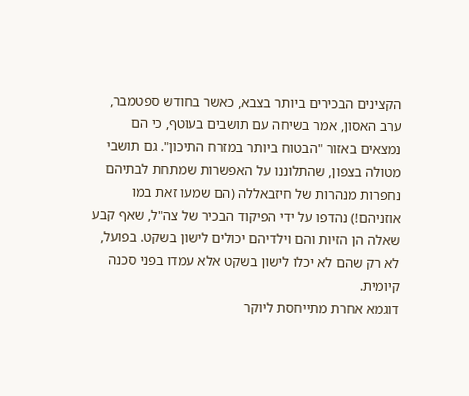הקצינים הבכירים ביותר בצבא, כאשר בחודש ספטמבר, ערב האסון, אמר בשיחה עם תושבים בעוטף, כי הם נמצאים באזור "הבטוח ביותר במזרח התיכון". גם תושבי מטולה בצפון, שהתלוננו על האפשרות שמתחת לבתיהם נחפרות מנהרות של חיזבאללה (הם שמעו זאת במו אוזניהם!) נהדפו על ידי הפיקוד הבכיר של צה"ל, שאף קבע שאלה הן הזיות והם וילדיהם יכולים לישון בשקט. בפועל, לא רק שהם לא יכלו לישון בשקט אלא עמדו בפני סכנה קיומית.
דוגמא אחרת מתייחסת ליוקר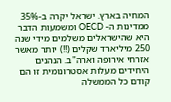המחיה בארץ. ישראל יקרה ב-35% ממדינות ה- OECD ומשמעות הדבר היא שהישראלים משלמים מידי שנה 250 מיליארד שקלים (!!) יותר מאשר אזרחי אירופה וארה"ב. הנהנים היחידים מעלות אסטרונומית זו הם קודם כל הממשלה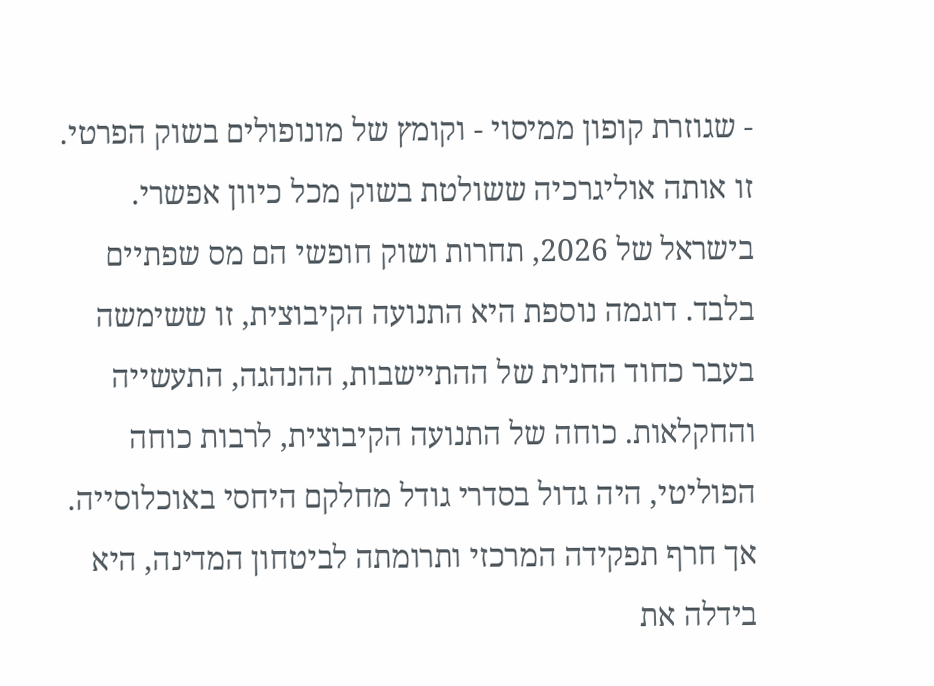- שגוזרת קופון ממיסוי - וקומץ של מונופולים בשוק הפרטי. זו אותה אוליגרכיה ששולטת בשוק מכל כיוון אפשרי. בישראל של 2026, תחרות ושוק חופשי הם מס שפתיים בלבד. דוגמה נוספת היא התנועה הקיבוצית, זו ששימשה בעבר כחוד החנית של ההתיישבות, ההנהגה, התעשייה והחקלאות. כוחה של התנועה הקיבוצית, לרבות כוחה הפוליטי, היה גדול בסדרי גודל מחלקם היחסי באוכלוסייה.
אך חרף תפקידה המרכזי ותרומתה לביטחון המדינה, היא בידלה את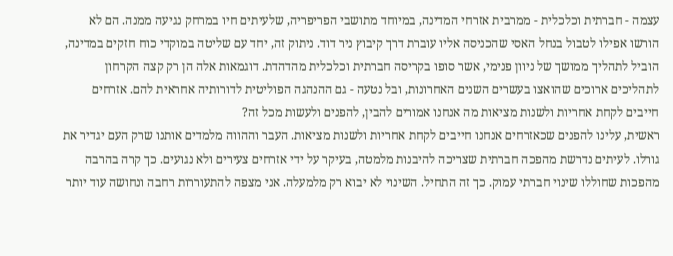עצמה - חברתית וכלכלית - ממרבית אזרחי המדינה, במיוחד מתושבי הפריפריה, שלעיתים חיו במרחק נגיעה ממנה. הם לא הורשו אפילו לטבול בנחל האסי שהכניסה אליו עוברת דרך קיבוץ ניר דוד. ניתוק זה, יחד עם שליטה במוקדי כוח חזקים במדינה, הוביל לתהליך ממושך של ניוון פנימי, אשר סופו בקריסה חברתית וכלכלית מהדהדת. דוגמאות אלה הן רק קצה הקרחון לתהליכים ארוכים שהואצו בעשרים השנים האחרונות, ובל נטעה - גם ההנהגה הפוליטית לדורותיה אחראית להם. אזרחים חייבים לקחת אחריות ולשנות מציאות מה אנחנו אמורים להבין, להפנים ולעשות מכל זה?
ראשית, עלינו להפנים שכאזרחים אנחנו חייבים לקחת אחריות ולשנות מציאות. העבר וההווה מלמדים אותנו שרק העם יגדיר את גורלו. לעיתים נדרשת מהפכה חברתית שצריכה להיבנות מלמטה, בעיקר על ידי אזרחים צעירים ולא נגועים. כך קרה בהרבה מהפכות שחוללו שינוי חברתי עמוק. כך זה התחיל. השינוי לא יבוא רק מלמעלה. אני מצפה להתעוררות רחבה ונחושה עוד יותר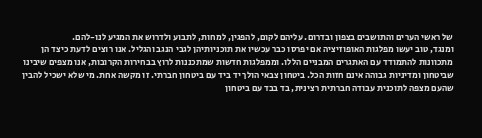של ראשי הערים והתושבים בצפון ובדרום. עליהם לקום, להפגין, למחות, לתבוע ולדרוש את המגיע לנו-להם.
ומנגד, טוב יעשו מפלגות האופוזיציה אם יפרסו כבר עכשיו את תוכניותיהן לגבי הנגב והגליל. אנו רוצים לדעת כיצד הן מתכוונות להתמודד עם האתגרים המבניים הללו. וממפלגות חדשות שמתכננות לרוץ בבחירות הקרובות, אנו מצפים שיבינו שביטחון ומדיניות גבוהה אינם חזות הכל. ביטחון צבאי הולך יד ביד עם ביטחון חברתי. זו מקשה אחת. מי שלא ישכיל להבין שהעם מצפה לתוכנית עבודה חברתית רצינית, בד בבד עם ביטחון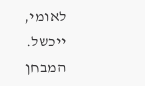לאומי, ייכשל. המבחן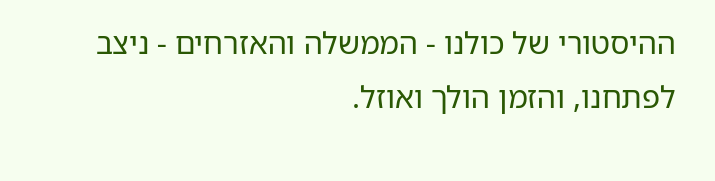ההיסטורי של כולנו - הממשלה והאזרחים - ניצב לפתחנו, והזמן הולך ואוזל.